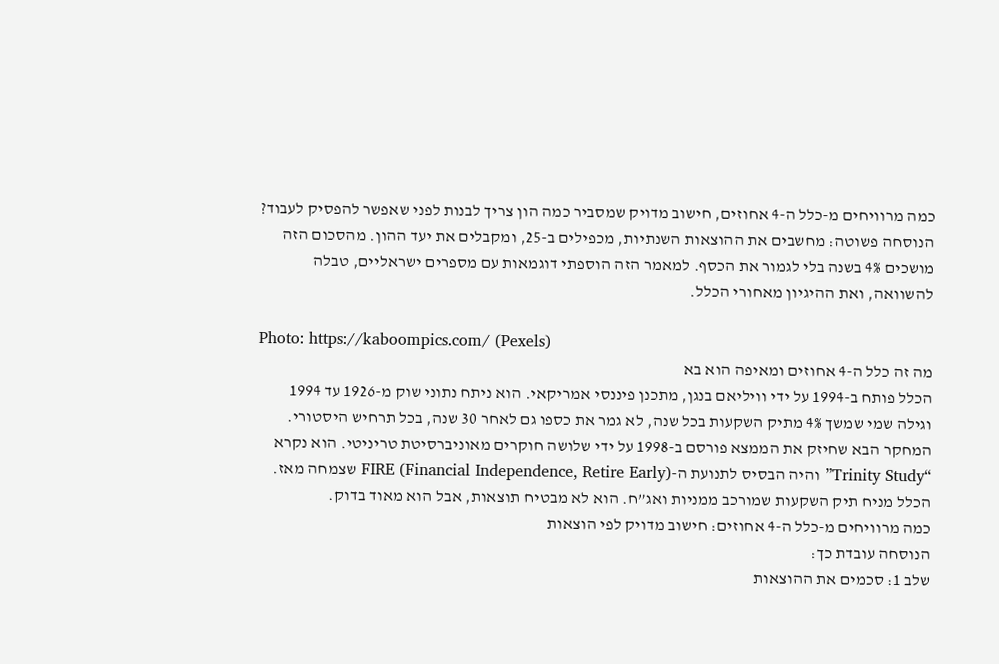כמה מרוויחים מ-כלל ה-4 אחוזים, חישוב מדויק שמסביר כמה הון צריך לבנות לפני שאפשר להפסיק לעבוד? הנוסחה פשוטה: מחשבים את ההוצאות השנתיות, מכפילים ב-25, ומקבלים את יעד ההון. מהסכום הזה מושכים 4% בשנה בלי לגמור את הכסף. למאמר הזה הוספתי דוגמאות עם מספרים ישראליים, טבלה להשוואה, ואת ההיגיון מאחורי הכלל.

Photo: https://kaboompics.com/ (Pexels)
מה זה כלל ה-4 אחוזים ומאיפה הוא בא
הכלל פותח ב-1994 על ידי וויליאם בנגן, מתכנן פיננסי אמריקאי. הוא ניתח נתוני שוק מ-1926 עד 1994 וגילה שמי שמשך 4% מתיק השקעות בכל שנה, לא גמר את כספו גם לאחר 30 שנה, בכל תרחיש היסטורי.
המחקר הבא שחיזק את הממצא פורסם ב-1998 על ידי שלושה חוקרים מאוניברסיטת טריניטי. הוא נקרא “Trinity Study” והיה הבסיס לתנועת ה-FIRE (Financial Independence, Retire Early) שצמחה מאז.
הכלל מניח תיק השקעות שמורכב ממניות ואג”ח. הוא לא מבטיח תוצאות, אבל הוא מאוד בדוק.
כמה מרוויחים מ-כלל ה-4 אחוזים: חישוב מדויק לפי הוצאות
הנוסחה עובדת כך:
שלב 1: סכמים את ההוצאות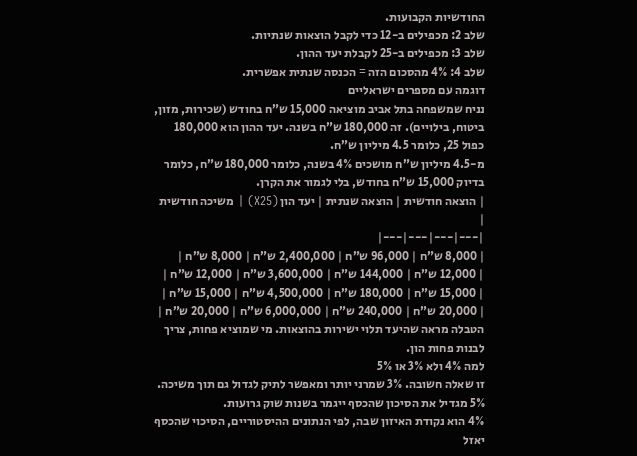החודשיות הקבועות.
שלב 2: מכפילים ב-12 כדי לקבל הוצאות שנתיות.
שלב 3: מכפילים ב-25 לקבלת יעד ההון.
שלב 4: 4% מהסכום הזה = הכנסה שנתית אפשרית.
דוגמה עם מספרים ישראליים
נניח שמשפחה בתל אביב מוציאה 15,000 ש”ח בחודש (שכירות, מזון, ביטוח, בילויים). זה 180,000 ש”ח בשנה. יעד ההון הוא 180,000 כפול 25, כלומר 4.5 מיליון ש”ח.
מ-4.5 מיליון ש”ח מושכים 4% בשנה, כלומר 180,000 ש”ח, כלומר בדיוק 15,000 ש”ח בחודש, בלי לגמור את הקרן.
| הוצאה חודשית | הוצאה שנתית | יעד הון (X25) | משיכה חודשית |
|---|---|---|---|
| 8,000 ש”ח | 96,000 ש”ח | 2,400,000 ש”ח | 8,000 ש”ח |
| 12,000 ש”ח | 144,000 ש”ח | 3,600,000 ש”ח | 12,000 ש”ח |
| 15,000 ש”ח | 180,000 ש”ח | 4,500,000 ש”ח | 15,000 ש”ח |
| 20,000 ש”ח | 240,000 ש”ח | 6,000,000 ש”ח | 20,000 ש”ח |
הטבלה מראה שהיעד תלוי ישירות בהוצאות. מי שמוציא פחות, צריך לבנות פחות הון.
למה 4% ולא 3% או 5%
זו שאלה חשובה. 3% שמרני יותר ומאפשר לתיק לגדול גם תוך משיכה. 5% מגדיל את הסיכון שהכסף ייגמר בשנות שוק גרועות.
4% הוא נקודת האיזון שבה, לפי הנתונים ההיסטוריים, הסיכוי שהכסף יאזל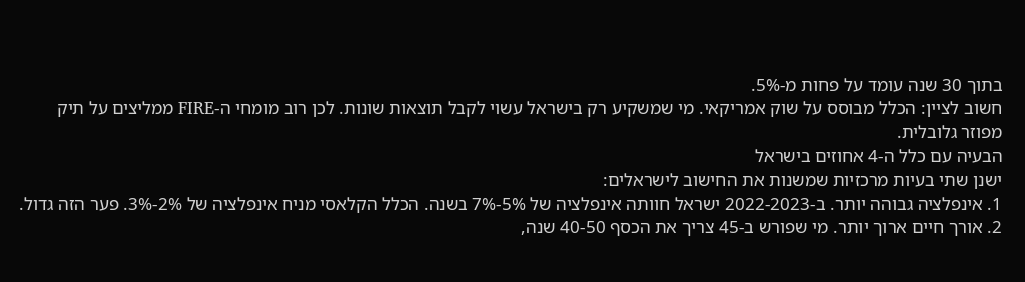בתוך 30 שנה עומד על פחות מ-5%.
חשוב לציין: הכלל מבוסס על שוק אמריקאי. מי שמשקיע רק בישראל עשוי לקבל תוצאות שונות. לכן רוב מומחי ה-FIRE ממליצים על תיק מפוזר גלובלית.
הבעיה עם כלל ה-4 אחוזים בישראל
ישנן שתי בעיות מרכזיות שמשנות את החישוב לישראלים:
1. אינפלציה גבוהה יותר. ב-2022-2023 ישראל חוותה אינפלציה של 5%-7% בשנה. הכלל הקלאסי מניח אינפלציה של 2%-3%. פער הזה גדול.
2. אורך חיים ארוך יותר. מי שפורש ב-45 צריך את הכסף 40-50 שנה,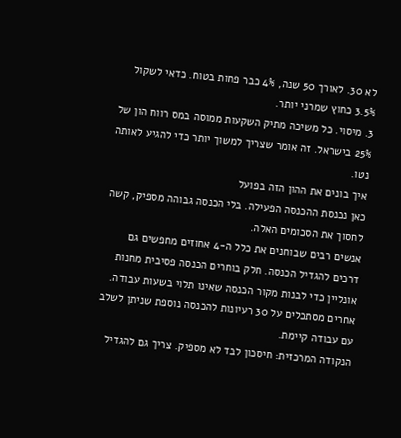לא 30. לאורך 50 שנה, 4% כבר פחות בטוח. כדאי לשקול 3.5% כחוץ שמרני יותר.
3. מיסוי. כל משיכה מתיק השקעות ממוסה במס רווח הון של 25% בישראל. זה אומר שצריך למשוך יותר כדי להגיע לאותה נטו.
איך בונים את ההון הזה בפועל
כאן נכנסת ההכנסה הפעילה. בלי הכנסה גבוהה מספיק, קשה לחסוך את הסכומים האלה.
אנשים רבים שבוחנים את כלל ה-4 אחוזים מחפשים גם דרכים להגדיל הכנסה. חלק בוחרים הכנסה פסיבית מחנות אונליין כדי לבנות מקור הכנסה שאינו תלוי בשעות עבודה. אחרים מסתכלים על 30 רעיונות להכנסה נוספת שניתן לשלב עם עבודה קיימת.
הנקודה המרכזית: חיסכון לבד לא מספיק. צריך גם להגדיל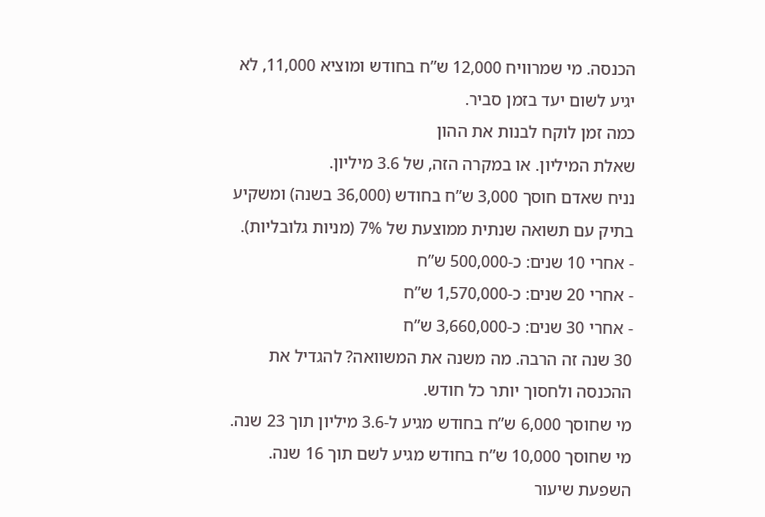הכנסה. מי שמרוויח 12,000 ש”ח בחודש ומוציא 11,000, לא יגיע לשום יעד בזמן סביר.
כמה זמן לוקח לבנות את ההון
שאלת המיליון. או במקרה הזה, של 3.6 מיליון.
נניח שאדם חוסך 3,000 ש”ח בחודש (36,000 בשנה) ומשקיע בתיק עם תשואה שנתית ממוצעת של 7% (מניות גלובליות).
- אחרי 10 שנים: כ-500,000 ש”ח
- אחרי 20 שנים: כ-1,570,000 ש”ח
- אחרי 30 שנים: כ-3,660,000 ש”ח
30 שנה זה הרבה. מה משנה את המשוואה? להגדיל את ההכנסה ולחסוך יותר כל חודש.
מי שחוסך 6,000 ש”ח בחודש מגיע ל-3.6 מיליון תוך 23 שנה. מי שחוסך 10,000 ש”ח בחודש מגיע לשם תוך 16 שנה.
השפעת שיעור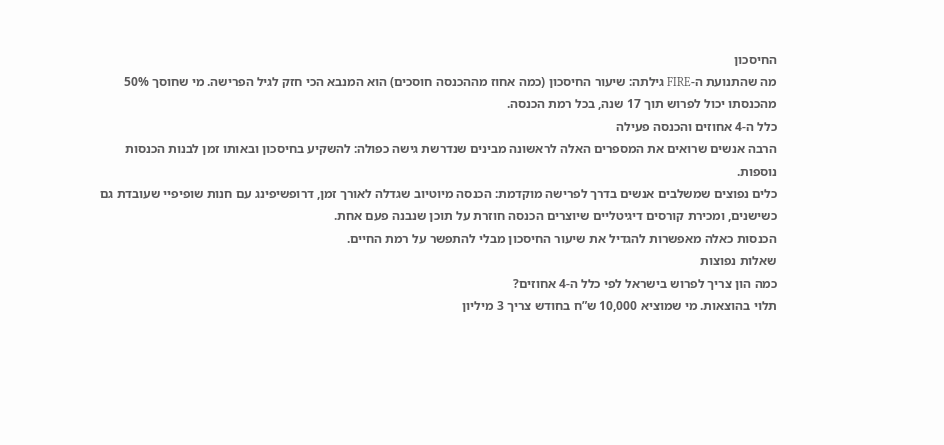החיסכון
מה שהתנועת ה-FIRE גילתה: שיעור החיסכון (כמה אחוז מההכנסה חוסכים) הוא המנבא הכי חזק לגיל הפרישה. מי שחוסך 50% מהכנסתו יכול לפרוש תוך 17 שנה, בכל רמת הכנסה.
כלל ה-4 אחוזים והכנסה פעילה
הרבה אנשים שרואים את המספרים האלה לראשונה מבינים שנדרשת גישה כפולה: להשקיע בחיסכון ובאותו זמן לבנות הכנסות נוספות.
כלים נפוצים שמשלבים אנשים בדרך לפרישה מוקדמת: הכנסה מיוטיוב שגדלה לאורך זמן, דרופשיפינג עם חנות שופיפיי שעובדת גם כשישנים, ומכירת קורסים דיגיטליים שיוצרים הכנסה חוזרת על תוכן שנבנה פעם אחת.
הכנסות כאלה מאפשרות להגדיל את שיעור החיסכון מבלי להתפשר על רמת החיים.
שאלות נפוצות
כמה הון צריך לפרוש בישראל לפי כלל ה-4 אחוזים?
תלוי בהוצאות. מי שמוציא 10,000 ש”ח בחודש צריך 3 מיליון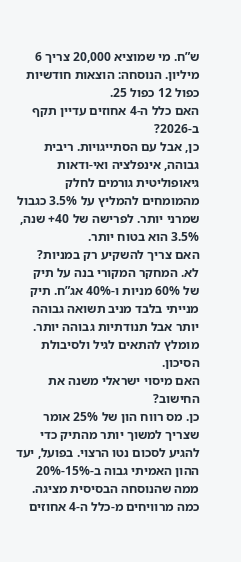ש”ח. מי שמוציא 20,000 צריך 6 מיליון. הנוסחה: הוצאות חודשיות כפול 12 כפול 25.
האם כלל ה-4 אחוזים עדיין תקף ב-2026?
כן, אבל עם הסתייגויות. ריבית גבוהה, אינפלציה ואי-ודאות גיאופוליטית גורמים לחלק מהמומחים להמליץ על 3.5% כגבול שמרני יותר. לפרישה של 40+ שנה, 3.5% הוא בטוח יותר.
האם צריך להשקיע רק במניות?
לא. המחקר המקורי בנה על תיק של 60% מניות ו-40% אג”ח. תיק מנייתי בלבד מניב תשואה גבוהה יותר אבל תנודתיות גבוהה יותר. מומלץ להתאים לגיל ולסיבולת הסיכון.
האם מיסוי ישראלי משנה את החישוב?
כן. מס רווח הון של 25% אומר שצריך למשוך יותר מהתיק כדי להגיע לסכום נטו הרצוי. בפועל, יעד ההון האמיתי גבוה ב-15%-20% ממה שהנוסחה הבסיסית מציגה.
כמה מרוויחים מ-כלל ה-4 אחוזים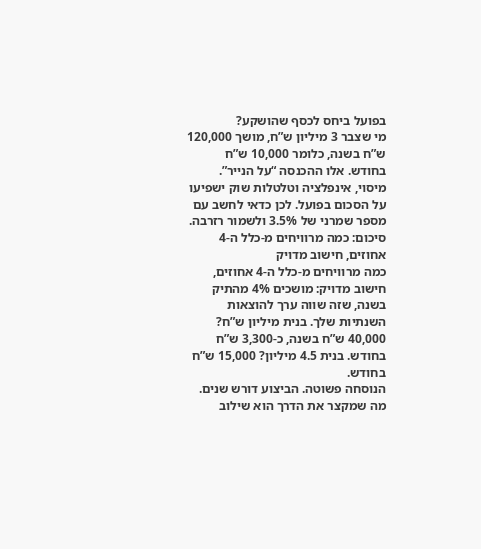בפועל ביחס לכסף שהושקע?
מי שצבר 3 מיליון ש”ח, מושך 120,000 ש”ח בשנה, כלומר 10,000 ש”ח בחודש. אלו ההכנסה “על הנייר”. מיסוי, אינפלציה וטלטלות שוק ישפיעו על הסכום בפועל. לכן כדאי לחשב עם מספר שמרני של 3.5% ולשמור רזרבה.
סיכום: כמה מרוויחים מ-כלל ה-4 אחוזים, חישוב מדויק
כמה מרוויחים מ-כלל ה-4 אחוזים, חישוב מדויק: מושכים 4% מהתיק בשנה, שזה שווה ערך להוצאות השנתיות שלך. בנית מיליון ש”ח? 40,000 ש”ח בשנה, כ-3,300 ש”ח בחודש. בנית 4.5 מיליון? 15,000 ש”ח בחודש.
הנוסחה פשוטה. הביצוע דורש שנים. מה שמקצר את הדרך הוא שילוב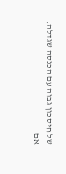של חיסכון גבוה עם הכנסה שגדלה.
אם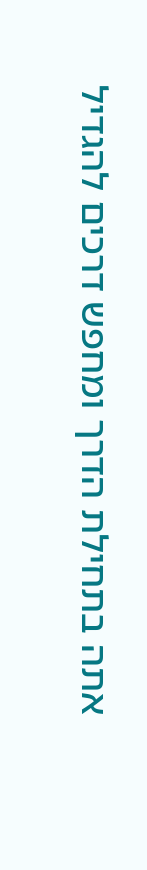אתה בתחילת הדרך ומחפש דרכים להגדיל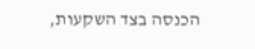הכנסה בצד השקעות,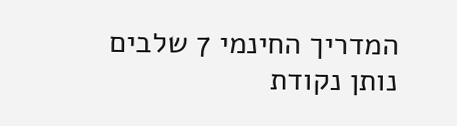המדריך החינמי 7 שלבים נותן נקודת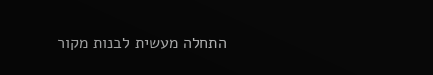התחלה מעשית לבנות מקור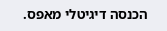הכנסה דיגיטלי מאפס.